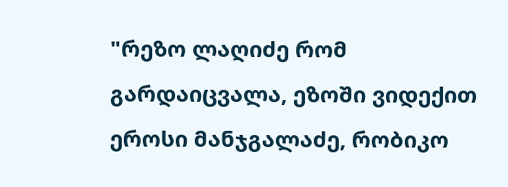"რეზო ლაღიძე რომ გარდაიცვალა, ეზოში ვიდექით ეროსი მანჯგალაძე, რობიკო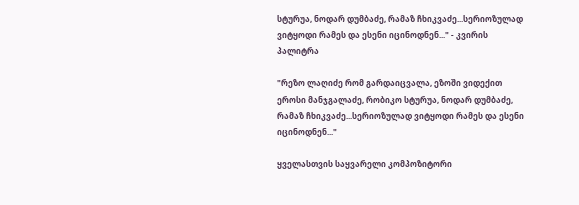სტურუა, ნოდარ დუმბაძე, რამაზ ჩხიკვაძე...სერიოზულად ვიტყოდი რამეს და ესენი იცინოდნენ..." - კვირის პალიტრა

"რეზო ლაღიძე რომ გარდაიცვალა, ეზოში ვიდექით ეროსი მანჯგალაძე, რობიკო სტურუა, ნოდარ დუმბაძე, რამაზ ჩხიკვაძე...სერიოზულად ვიტყოდი რამეს და ესენი იცინოდნენ..."

ყველასთვის საყვარელი კომპოზიტორი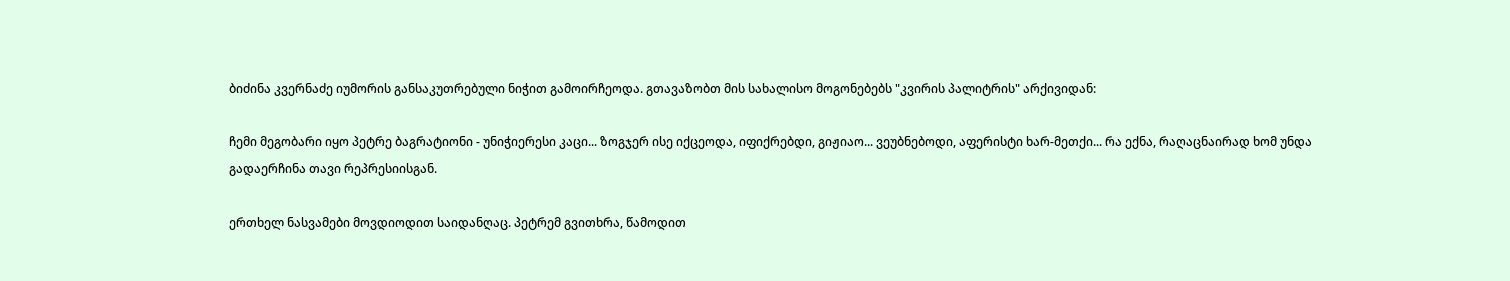ბიძინა კვერნაძე იუმორის განსაკუთრებული ნიჭით გამოირჩეოდა. გთავაზობთ მის სახალისო მოგონებებს "კვირის პალიტრის" არქივიდან:

ჩემი მეგობარი იყო პეტრე ბაგრატიონი - უნიჭიერესი კაცი... ზოგჯერ ისე იქცეოდა, იფიქრებდი, გიჟიაო... ვეუბნებოდი, აფერისტი ხარ-მეთქი... რა ექნა, რაღაცნაირად ხომ უნდა გადაერჩინა თავი რეპრესიისგან.

ერთხელ ნასვამები მოვდიოდით საიდანღაც. პეტრემ გვითხრა, წამოდით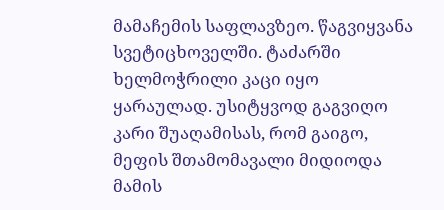მამაჩემის საფლავზეო. წაგვიყვანა სვეტიცხოველში. ტაძარში ხელმოჭრილი კაცი იყო ყარაულად. უსიტყვოდ გაგვიღო კარი შუაღამისას, რომ გაიგო, მეფის შთამომავალი მიდიოდა მამის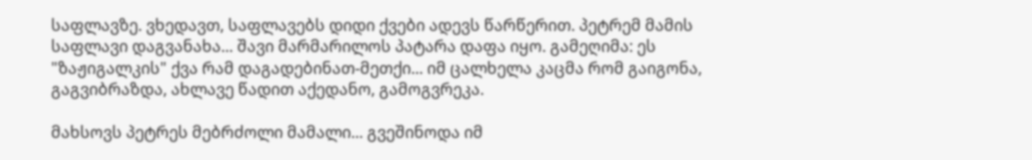საფლავზე. ვხედავთ, საფლავებს დიდი ქვები ადევს წარწერით. პეტრემ მამის საფლავი დაგვანახა... შავი მარმარილოს პატარა დაფა იყო. გამეღიმა: ეს "ზაჟიგალკის" ქვა რამ დაგადებინათ-მეთქი... იმ ცალხელა კაცმა რომ გაიგონა, გაგვიბრაზდა, ახლავე წადით აქედანო, გამოგვრეკა.

მახსოვს პეტრეს მებრძოლი მამალი... გვეშინოდა იმ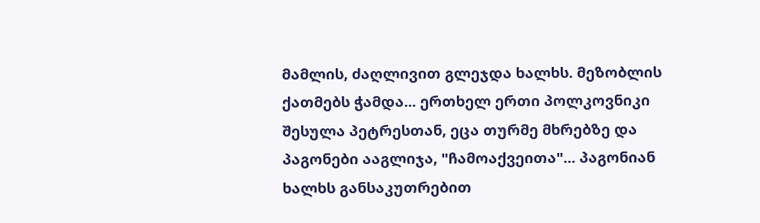მამლის, ძაღლივით გლეჯდა ხალხს. მეზობლის ქათმებს ჭამდა... ერთხელ ერთი პოლკოვნიკი შესულა პეტრესთან, ეცა თურმე მხრებზე და პაგონები ააგლიჯა, "ჩამოაქვეითა"... პაგონიან ხალხს განსაკუთრებით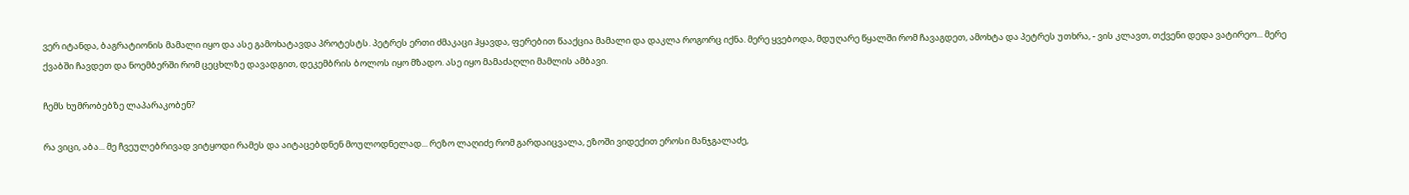ვერ იტანდა, ბაგრატიონის მამალი იყო და ასე გამოხატავდა პროტესტს. პეტრეს ერთი ძმაკაცი ჰყავდა, ფერებით წააქცია მამალი და დაკლა როგორც იქნა. მერე ყვებოდა, მდუღარე წყალში რომ ჩავაგდეთ, ამოხტა და პეტრეს უთხრა, - ვის კლავთ, თქვენი დედა ვატირეო... მერე ქვაბში ჩავდეთ და ნოემბერში რომ ცეცხლზე დავადგით, დეკემბრის ბოლოს იყო მზადო. ასე იყო მამაძაღლი მამლის ამბავი.

ჩემს ხუმრობებზე ლაპარაკობენ?

რა ვიცი, აბა... მე ჩვეულებრივად ვიტყოდი რამეს და აიტაცებდნენ მოულოდნელად... რეზო ლაღიძე რომ გარდაიცვალა, ეზოში ვიდექით ეროსი მანჯგალაძე,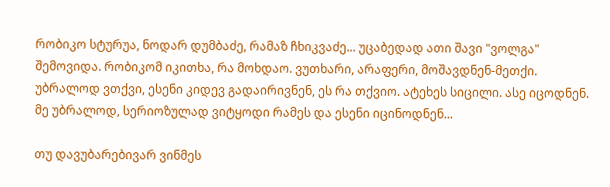რობიკო სტურუა, ნოდარ დუმბაძე, რამაზ ჩხიკვაძე... უცაბედად ათი შავი "ვოლგა" შემოვიდა. რობიკომ იკითხა, რა მოხდაო. ვუთხარი, არაფერი, მოშავდნენ-მეთქი. უბრალოდ ვთქვი, ესენი კიდევ გადაირივნენ, ეს რა თქვიო. ატეხეს სიცილი. ასე იცოდნენ. მე უბრალოდ, სერიოზულად ვიტყოდი რამეს და ესენი იცინოდნენ...

თუ დავუბარებივარ ვინმეს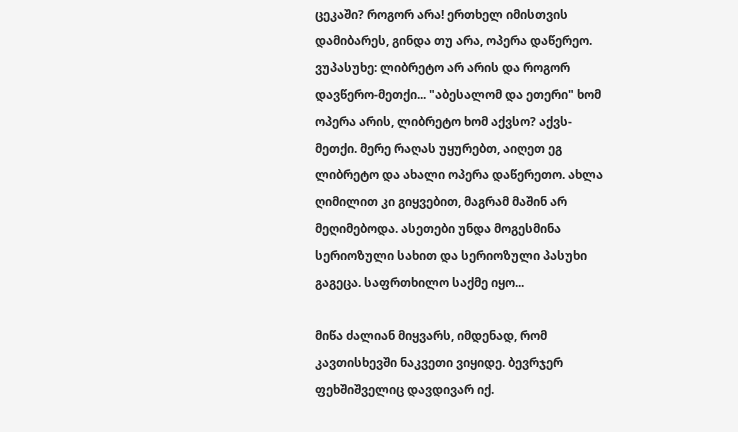ცეკაში? როგორ არა! ერთხელ იმისთვის დამიბარეს, გინდა თუ არა, ოპერა დაწერეო. ვუპასუხე: ლიბრეტო არ არის და როგორ დავწერო-მეთქი... "აბესალომ და ეთერი" ხომ ოპერა არის, ლიბრეტო ხომ აქვსო? აქვს-მეთქი. მერე რაღას უყურებთ, აიღეთ ეგ ლიბრეტო და ახალი ოპერა დაწერეთო. ახლა ღიმილით კი გიყვებით, მაგრამ მაშინ არ მეღიმებოდა. ასეთები უნდა მოგესმინა სერიოზული სახით და სერიოზული პასუხი გაგეცა. საფრთხილო საქმე იყო...

მიწა ძალიან მიყვარს, იმდენად, რომ კავთისხევში ნაკვეთი ვიყიდე. ბევრჯერ ფეხშიშველიც დავდივარ იქ.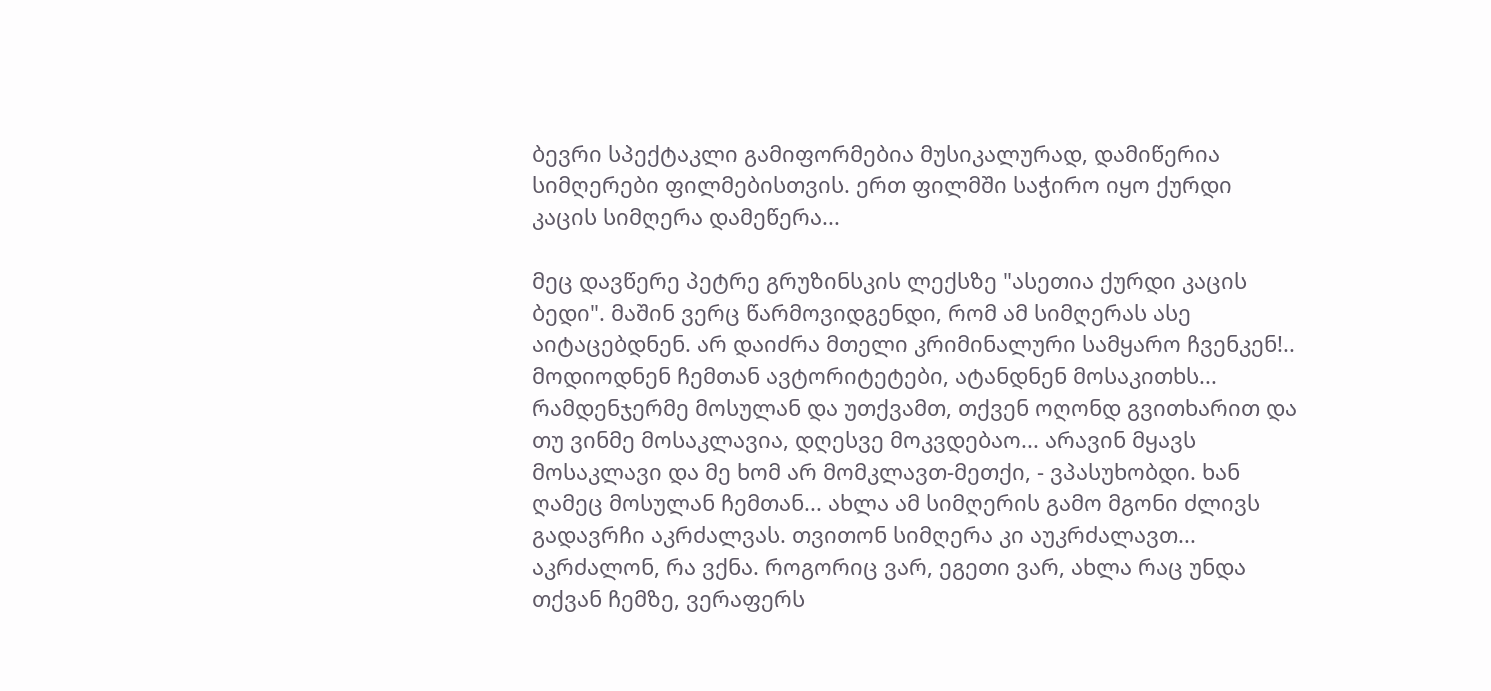ბევრი სპექტაკლი გამიფორმებია მუსიკალურად, დამიწერია სიმღერები ფილმებისთვის. ერთ ფილმში საჭირო იყო ქურდი კაცის სიმღერა დამეწერა...

მეც დავწერე პეტრე გრუზინსკის ლექსზე "ასეთია ქურდი კაცის ბედი". მაშინ ვერც წარმოვიდგენდი, რომ ამ სიმღერას ასე აიტაცებდნენ. არ დაიძრა მთელი კრიმინალური სამყარო ჩვენკენ!.. მოდიოდნენ ჩემთან ავტორიტეტები, ატანდნენ მოსაკითხს... რამდენჯერმე მოსულან და უთქვამთ, თქვენ ოღონდ გვითხარით და თუ ვინმე მოსაკლავია, დღესვე მოკვდებაო... არავინ მყავს მოსაკლავი და მე ხომ არ მომკლავთ-მეთქი, - ვპასუხობდი. ხან ღამეც მოსულან ჩემთან... ახლა ამ სიმღერის გამო მგონი ძლივს გადავრჩი აკრძალვას. თვითონ სიმღერა კი აუკრძალავთ... აკრძალონ, რა ვქნა. როგორიც ვარ, ეგეთი ვარ, ახლა რაც უნდა თქვან ჩემზე, ვერაფერს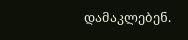დამაკლებენ.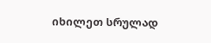იხილეთ სრულად